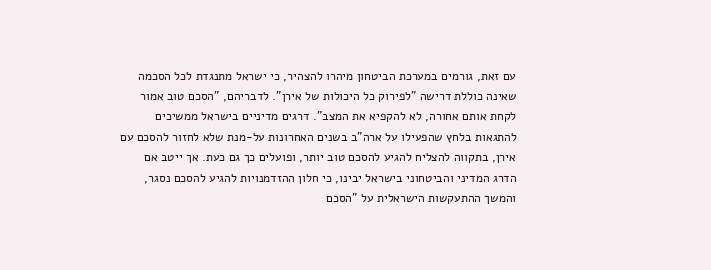עם זאת, גורמים במערכת הביטחון מיהרו להצהיר, כי ישראל מתנגדת לכל הסכמה שאינה כוללת דרישה "לפירוק כל היכולות של אירן". לדבריהם, "הסכם טוב אמור לקחת אותם אחורה, לא להקפיא את המצב". דרגים מדיניים בישראל ממשיכים להתגאות בלחץ שהפעילו על ארה"ב בשנים האחרונות על-מנת שלא לחזור להסכם עם אירן, בתקווה להצליח להגיע להסכם טוב יותר, ופועלים כך גם כעת. אך ייטב אם הדרג המדיני והביטחוני בישראל יבינו, כי חלון ההזדמנויות להגיע להסכם נסגר, והמשך ההתעקשות הישראלית על "הסכם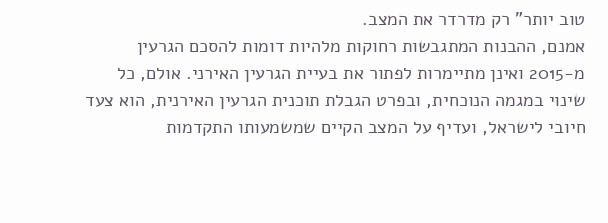טוב יותר" רק מדרדר את המצב.
אמנם, ההבנות המתגבשות רחוקות מלהיות דומות להסכם הגרעין מ-2015 ואינן מתיימרות לפתור את בעיית הגרעין האירני. אולם, כל שינוי במגמה הנוכחית, ובפרט הגבלת תוכנית הגרעין האירנית, הוא צעד חיובי לישראל, ועדיף על המצב הקיים שמשמעותו התקדמות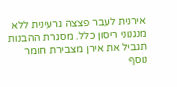אירנית לעבר פצצה גרעינית ללא מנגנוני ריסון כלל. מסגרת ההבנות תגביל את אירן מצבירת חומר נוסף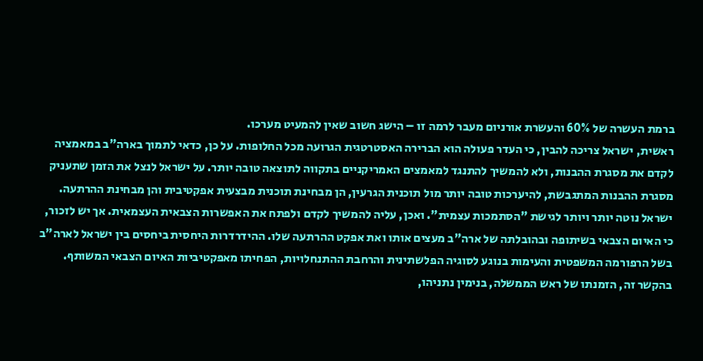ברמת העשרה של 60% והעשרת אורניום מעבר לרמה זו – הישג חשוב שאין להמעיט מערכו.
ראשית, ישראל צריכה להבין, כי העדר פעולה הוא הברירה האסטרטגית הגרועה מכל החלופות. על כן, כדאי לתמוך בארה"ב במאמציה לקדם את מסגרת ההבנות, ולא להמשיך להתנגד למאמצים האמריקניים בתקווה לתוצאה טובה יותר. על ישראל לנצל את הזמן שתעניק מסגרת ההבנות המתגבשת, להיערכות טובה יותר מול תוכנית הגרעין, הן מבחינת תוכנית מבצעית אפקטיבית והן מבחינת ההרתעה.
ישראל נוטה יותר ויותר לגישת "הסתמכות עצמית". ואכן, עליה להמשיך לקדם ולפתח את האפשרות הצבאית העצמאית. אך יש לזכור, כי האיום הצבאי בשיתופה ובהובלתה של ארה"ב מעצים אותו ואת אפקט ההרתעה שלו. ההידרדרות היחסית ביחסים בין ישראל לארה"ב בשל הרפורמה המשפטית והעימות בנוגע לסוגיה הפלשתינית והרחבת ההתנחלויות, הפחיתו מאפקטיביות האיום הצבאי המשותף.
בהקשר זה, הזמנתו של ראש הממשלה, בנימין נתניהו,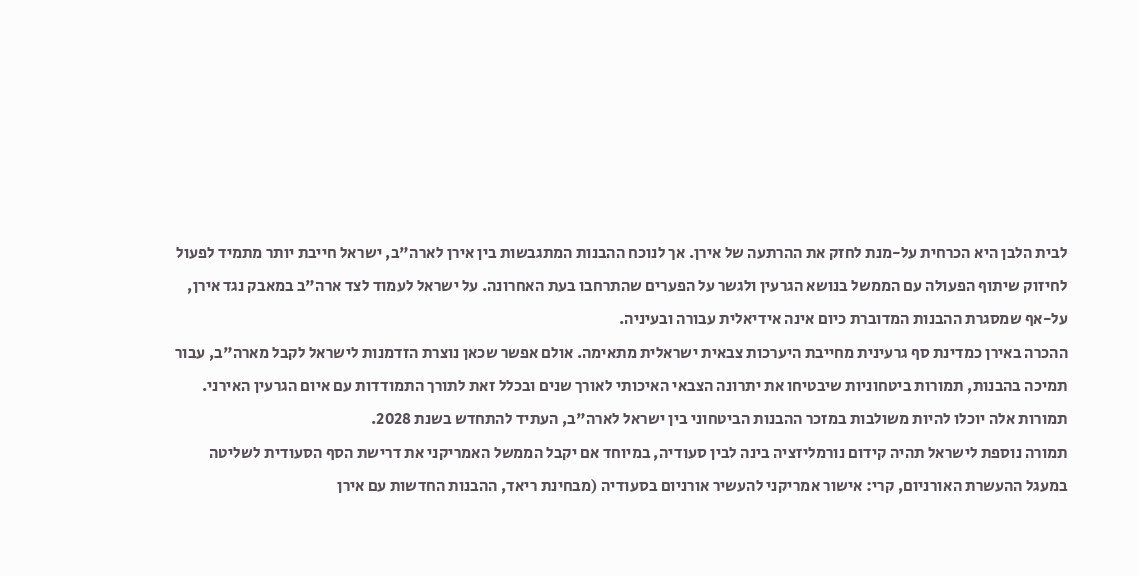לבית הלבן היא הכרחית על-מנת לחזק את ההרתעה של אירן. אך לנוכח ההבנות המתגבשות בין אירן לארה"ב, ישראל חייבת יותר מתמיד לפעול לחיזוק שיתוף הפעולה עם הממשל בנושא הגרעין ולגשר על הפערים שהתרחבו בעת האחרונה. על ישראל לעמוד לצד ארה"ב במאבק נגד אירן, על-אף שמסגרת ההבנות המדוברת כיום אינה אידיאלית עבורה ובעיניה.
ההכרה באירן כמדינת סף גרעינית מחייבת היערכות צבאית ישראלית מתאימה. אולם אפשר שכאן נוצרת הזדמנות לישראל לקבל מארה"ב, עבור תמיכה בהבנות, תמורות ביטחוניות שיבטיחו את יתרונה הצבאי האיכותי לאורך שנים ובכלל זאת לתורך התמודדות עם איום הגרעין האירני. תמורות אלה יוכלו להיות משולבות במזכר ההבנות הביטחוני בין ישראל לארה"ב, העתיד להתחדש בשנת 2028.
תמורה נוספת לישראל תהיה קידום נורמליזציה בינה לבין סעודיה, במיוחד אם יקבל הממשל האמריקני את דרישת הסף הסעודית לשליטה במעגל ההעשרת האורניום, קרי: אישור אמריקני להעשיר אורניום בסעודיה (מבחינת ריאד, ההבנות החדשות עם אירן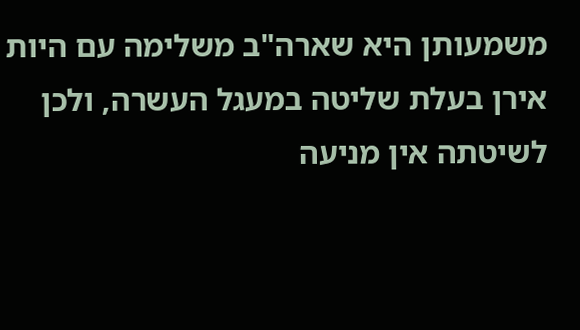משמעותן היא שארה"ב משלימה עם היות אירן בעלת שליטה במעגל העשרה, ולכן לשיטתה אין מניעה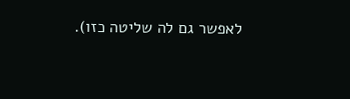לאפשר גם לה שליטה כזו).